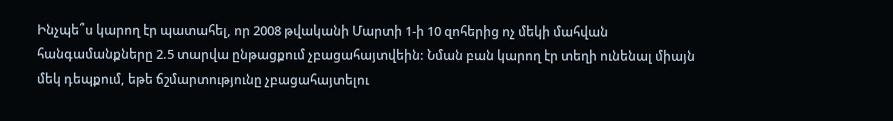Ինչպե՞ս կարող էր պատահել, որ 2008 թվականի Մարտի 1-ի 10 զոհերից ոչ մեկի մահվան հանգամանքները 2.5 տարվա ընթացքում չբացահայտվեին: Նման բան կարող էր տեղի ունենալ միայն մեկ դեպքում, եթե ճշմարտությունը չբացահայտելու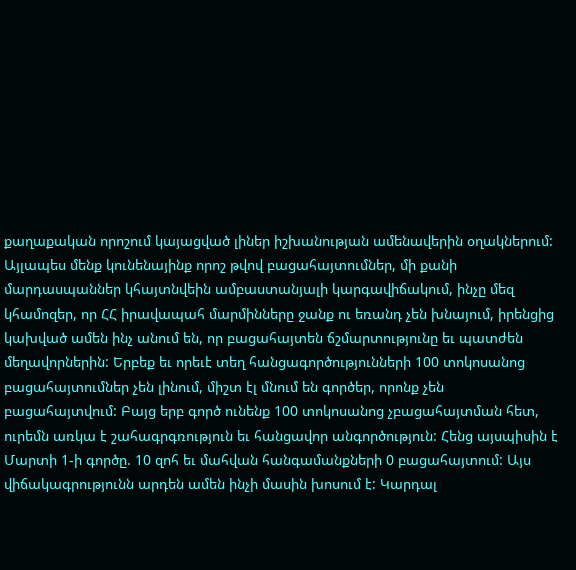քաղաքական որոշում կայացված լիներ իշխանության ամենավերին օղակներում: Այլապես մենք կունենայինք որոշ թվով բացահայտումներ, մի քանի մարդասպաններ կհայտնվեին ամբաստանյալի կարգավիճակում, ինչը մեզ կհամոզեր, որ ՀՀ իրավապահ մարմինները ջանք ու եռանդ չեն խնայում, իրենցից կախված ամեն ինչ անում են, որ բացահայտեն ճշմարտությունը եւ պատժեն մեղավորներին: Երբեք եւ որեւէ տեղ հանցագործությունների 100 տոկոսանոց բացահայտումներ չեն լինում, միշտ էլ մնում են գործեր, որոնք չեն բացահայտվում: Բայց երբ գործ ունենք 100 տոկոսանոց չբացահայտման հետ, ուրեմն առկա է շահագրգռություն եւ հանցավոր անգործություն: Հենց այսպիսին է Մարտի 1-ի գործը. 10 զոհ եւ մահվան հանգամանքների 0 բացահայտում: Այս վիճակագրությունն արդեն ամեն ինչի մասին խոսում է: Կարդալ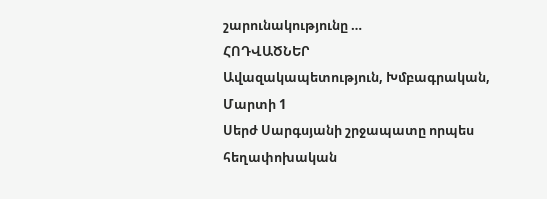շարունակությունը …
ՀՈԴՎԱԾՆԵՐ
Ավազակապետություն, Խմբագրական, Մարտի 1
Սերժ Սարգսյանի շրջապատը որպես հեղափոխական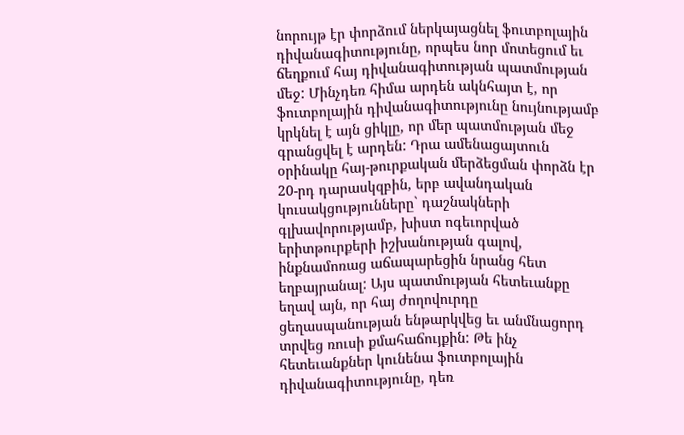նորույթ էր փորձում ներկայացնել ֆուտբոլային դիվանագիտությունը, որպես նոր մոտեցում եւ ճեղքում հայ դիվանագիտության պատմության մեջ: Մինչդեռ հիմա արդեն ակնհայտ է, որ ֆուտբոլային դիվանագիտությունը նույնությամբ կրկնել է այն ցիկլը, որ մեր պատմության մեջ գրանցվել է արդեն: Դրա ամենացայտուն օրինակը հայ-թուրքական մերձեցման փորձն էր 20-րդ դարասկզբին, երբ ավանդական կուսակցությունները` դաշնակների գլխավորությամբ, խիստ ոգեւորված երիտթուրքերի իշխանության գալով, ինքնամոռաց աճապարեցին նրանց հետ եղբայրանալ: Այս պատմության հետեւանքը եղավ այն, որ հայ ժողովուրդը ցեղասպանության ենթարկվեց եւ անմնացորդ տրվեց ռուսի քմահաճույքին: Թե ինչ հետեւանքներ կունենա ֆուտբոլային դիվանագիտությունը, դեռ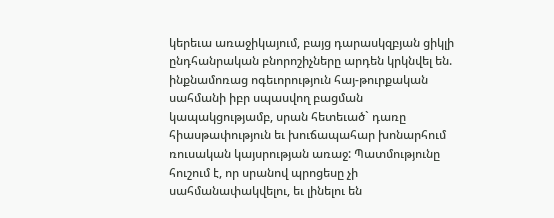կերեւա առաջիկայում, բայց դարասկզբյան ցիկլի ընդհանրական բնորոշիչները արդեն կրկնվել են. ինքնամոռաց ոգեւորություն հայ-թուրքական սահմանի իբր սպասվող բացման կապակցությամբ, սրան հետեւած` դառը հիասթափություն եւ խուճապահար խոնարհում ռուսական կայսրության առաջ: Պատմությունը հուշում է, որ սրանով պրոցեսը չի սահմանափակվելու, եւ լինելու են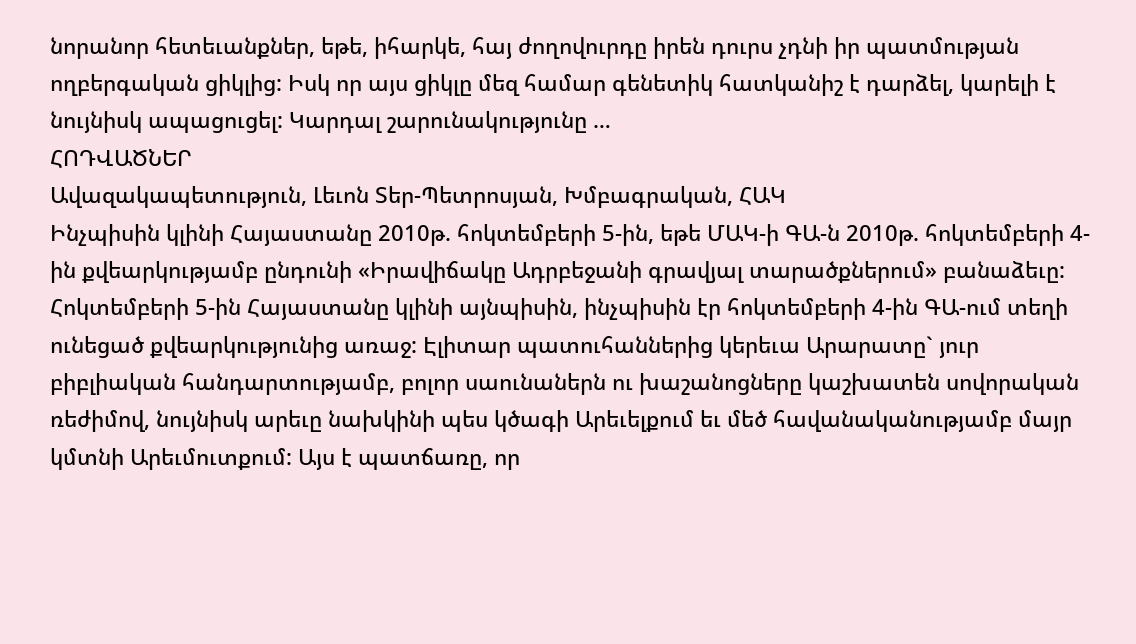նորանոր հետեւանքներ, եթե, իհարկե, հայ ժողովուրդը իրեն դուրս չդնի իր պատմության ողբերգական ցիկլից: Իսկ որ այս ցիկլը մեզ համար գենետիկ հատկանիշ է դարձել, կարելի է նույնիսկ ապացուցել: Կարդալ շարունակությունը …
ՀՈԴՎԱԾՆԵՐ
Ավազակապետություն, Լեւոն Տեր-Պետրոսյան, Խմբագրական, ՀԱԿ
Ինչպիսին կլինի Հայաստանը 2010թ. հոկտեմբերի 5-ին, եթե ՄԱԿ-ի ԳԱ-ն 2010թ. հոկտեմբերի 4-ին քվեարկությամբ ընդունի «Իրավիճակը Ադրբեջանի գրավյալ տարածքներում» բանաձեւը: Հոկտեմբերի 5-ին Հայաստանը կլինի այնպիսին, ինչպիսին էր հոկտեմբերի 4-ին ԳԱ-ում տեղի ունեցած քվեարկությունից առաջ: Էլիտար պատուհաններից կերեւա Արարատը` յուր բիբլիական հանդարտությամբ, բոլոր սաունաներն ու խաշանոցները կաշխատեն սովորական ռեժիմով, նույնիսկ արեւը նախկինի պես կծագի Արեւելքում եւ մեծ հավանականությամբ մայր կմտնի Արեւմուտքում: Այս է պատճառը, որ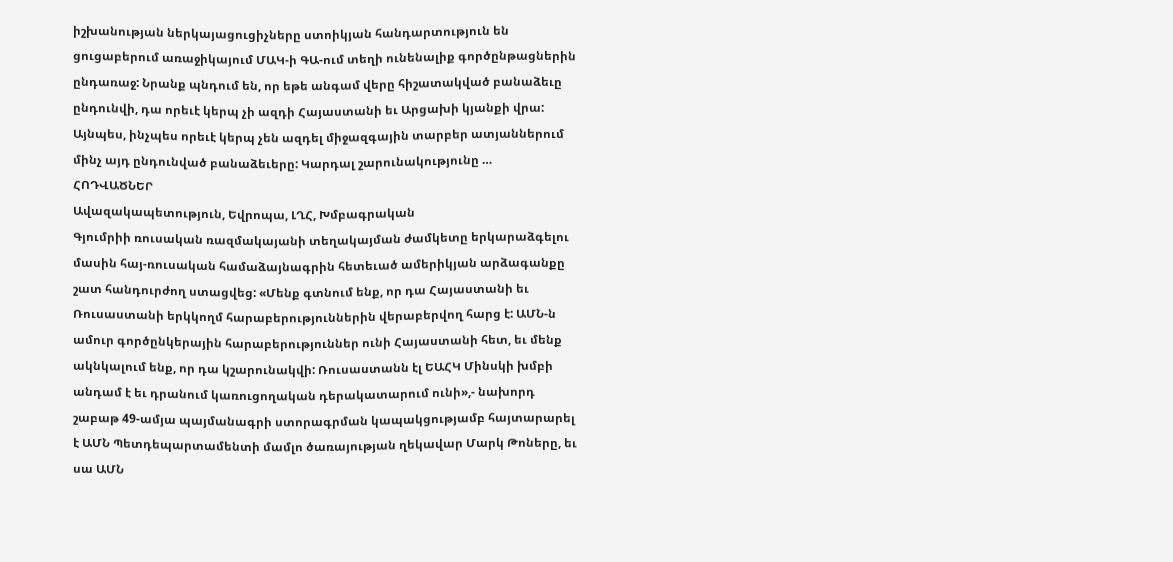իշխանության ներկայացուցիչները ստոիկյան հանդարտություն են ցուցաբերում առաջիկայում ՄԱԿ-ի ԳԱ-ում տեղի ունենալիք գործընթացներին ընդառաջ: Նրանք պնդում են, որ եթե անգամ վերը հիշատակված բանաձեւը ընդունվի, դա որեւէ կերպ չի ազդի Հայաստանի եւ Արցախի կյանքի վրա: Այնպես, ինչպես որեւէ կերպ չեն ազդել միջազգային տարբեր ատյաններում մինչ այդ ընդունված բանաձեւերը: Կարդալ շարունակությունը …
ՀՈԴՎԱԾՆԵՐ
Ավազակապետություն, Եվրոպա, ԼՂՀ, Խմբագրական
Գյումրիի ռուսական ռազմակայանի տեղակայման ժամկետը երկարաձգելու մասին հայ-ռուսական համաձայնագրին հետեւած ամերիկյան արձագանքը շատ հանդուրժող ստացվեց: «Մենք գտնում ենք, որ դա Հայաստանի եւ Ռուսաստանի երկկողմ հարաբերություններին վերաբերվող հարց է: ԱՄՆ-ն ամուր գործընկերային հարաբերություններ ունի Հայաստանի հետ, եւ մենք ակնկալում ենք, որ դա կշարունակվի: Ռուսաստանն էլ ԵԱՀԿ Մինսկի խմբի անդամ է եւ դրանում կառուցողական դերակատարում ունի»,- նախորդ շաբաթ 49-ամյա պայմանագրի ստորագրման կապակցությամբ հայտարարել է ԱՄՆ Պետդեպարտամենտի մամլո ծառայության ղեկավար Մարկ Թոները, եւ սա ԱՄՆ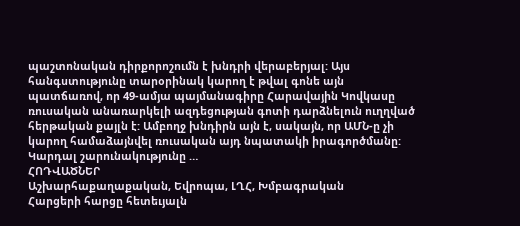պաշտոնական դիրքորոշումն է խնդրի վերաբերյալ: Այս հանգստությունը տարօրինակ կարող է թվալ գոնե այն պատճառով, որ 49-ամյա պայմանագիրը Հարավային Կովկասը ռուսական անառարկելի ազդեցության գոտի դարձնելուն ուղղված հերթական քայլն է: Ամբողջ խնդիրն այն է, սակայն, որ ԱՄՆ-ը չի կարող համաձայնվել ռուսական այդ նպատակի իրագործմանը: Կարդալ շարունակությունը …
ՀՈԴՎԱԾՆԵՐ
Աշխարհաքաղաքական, Եվրոպա, ԼՂՀ, Խմբագրական
Հարցերի հարցը հետեւյալն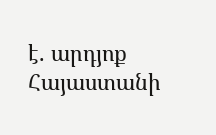է. արդյոք Հայաստանի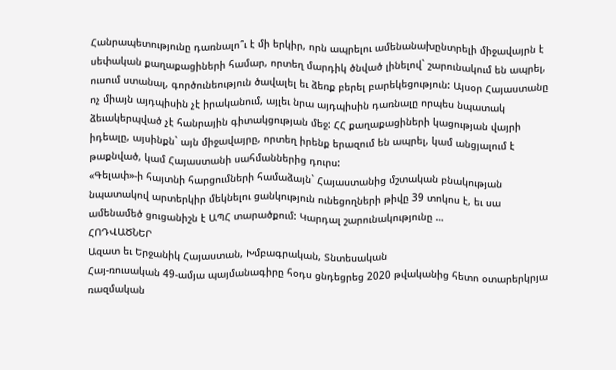Հանրապետությունը դառնալո՞ւ է մի երկիր, որն ապրելու ամենանախընտրելի միջավայրն է սեփական քաղաքացիների համար, որտեղ մարդիկ ծնված լինելով` շարունակում են ապրել, ուսում ստանալ, գործունեություն ծավալել եւ ձեռք բերել բարեկեցություն: Այսօր Հայաստանը ոչ միայն այդպիսին չէ իրականում, այլեւ նրա այդպիսին դառնալը որպես նպատակ ձեւակերպված չէ հանրային գիտակցության մեջ: ՀՀ քաղաքացիների կացության վայրի իդեալը, այսինքն` այն միջավայրը, որտեղ իրենք երազում են ապրել, կամ անցյալում է թաքնված, կամ Հայաստանի սահմաններից դուրս:
«Գելափ»-ի հայտնի հարցումների համաձայն` Հայաստանից մշտական բնակության նպատակով արտերկիր մեկնելու ցանկություն ունեցողների թիվը 39 տոկոս է, եւ սա ամենամեծ ցուցանիշն է ԱՊՀ տարածքում: Կարդալ շարունակությունը …
ՀՈԴՎԱԾՆԵՐ
Ազատ եւ Երջանիկ Հայաստան, Խմբագրական, Տնտեսական
Հայ-ռուսական 49-ամյա պայմանագիրը հօդս ցնդեցրեց 2020 թվականից հետո օտարերկրյա ռազմական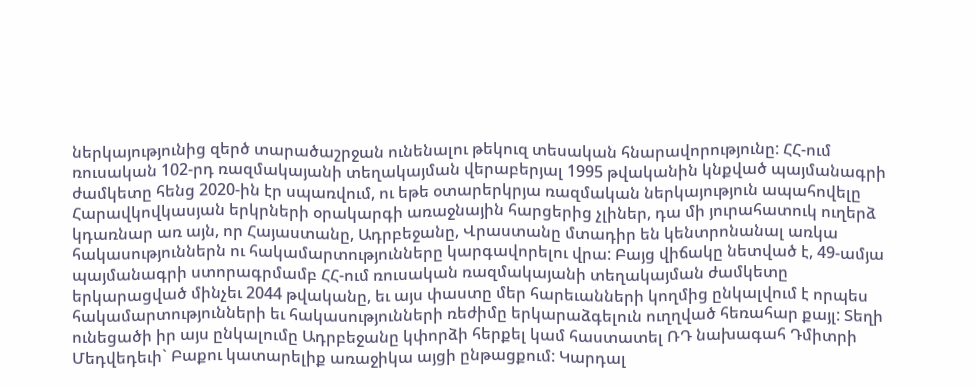ներկայությունից զերծ տարածաշրջան ունենալու թեկուզ տեսական հնարավորությունը: ՀՀ-ում ռուսական 102-րդ ռազմակայանի տեղակայման վերաբերյալ 1995 թվականին կնքված պայմանագրի ժամկետը հենց 2020-ին էր սպառվում, ու եթե օտարերկրյա ռազմական ներկայություն ապահովելը Հարավկովկասյան երկրների օրակարգի առաջնային հարցերից չլիներ, դա մի յուրահատուկ ուղերձ կդառնար առ այն, որ Հայաստանը, Ադրբեջանը, Վրաստանը մտադիր են կենտրոնանալ առկա հակասություններն ու հակամարտությունները կարգավորելու վրա: Բայց վիճակը նետված է, 49-ամյա պայմանագրի ստորագրմամբ ՀՀ-ում ռուսական ռազմակայանի տեղակայման ժամկետը երկարացված մինչեւ 2044 թվականը, եւ այս փաստը մեր հարեւանների կողմից ընկալվում է որպես հակամարտությունների եւ հակասությունների ռեժիմը երկարաձգելուն ուղղված հեռահար քայլ: Տեղի ունեցածի իր այս ընկալումը Ադրբեջանը կփորձի հերքել կամ հաստատել ՌԴ նախագահ Դմիտրի Մեդվեդեւի` Բաքու կատարելիք առաջիկա այցի ընթացքում: Կարդալ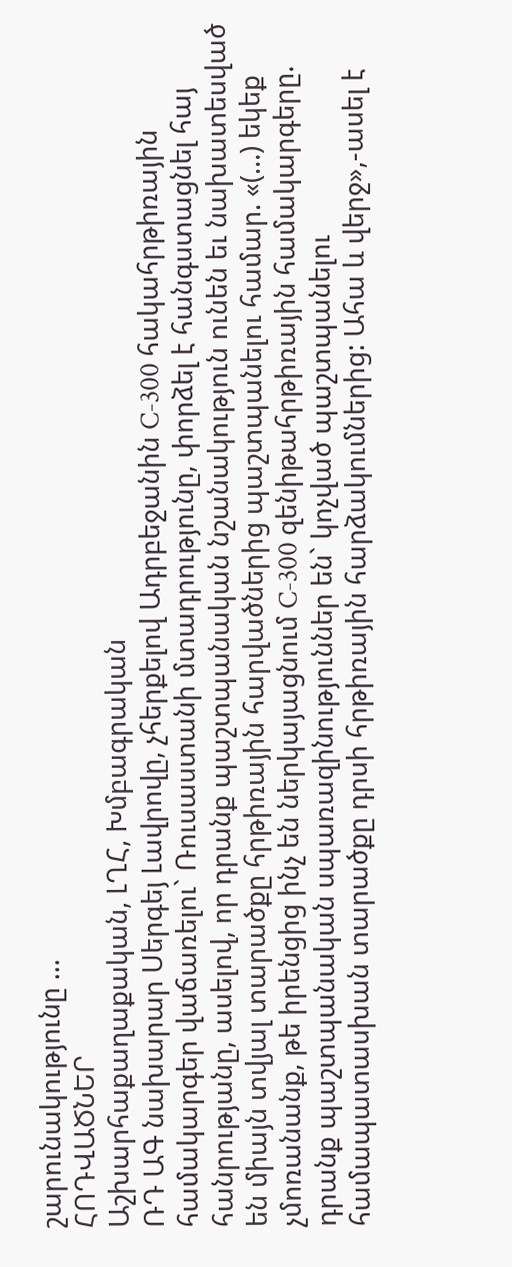շարունակությունը …
ՀՈԴՎԱԾՆԵՐ
Աշխարհաքաղաքական, ԼՂՀ, Խմբագրական
ՌԴ ԱԳ նախարար Սերգեյ Լավրովը, չհերքելով Ադրբեջանին C-300 հակահրթիռային համակարգեր վաճառելու` Ռուսաստանի մտադրությունը, փորձել է հանգստացնել հայ հանրությանը, ասելով, որ դրանք պաշտպանական նշանակություն ունեն եւ նախատեսված են միայն տվյալ տարածքը հրթիռային հարվածներից պաշտպանելու համար. «(…) եկեք չմոռանանք, թե իրենցից ինչ են ներկայացնում C-300 զենիթահրթիռային համակարգերը. դրանք պաշտպանական սպառազինություններ են` կոչված պաշտպանելու համապատասխան տարածքը դրսի հրթիռային հարձակումներից: Ահա և վերջ»,-ասել է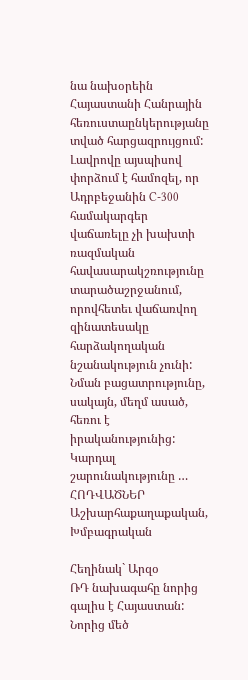նա նախօրեին Հայաստանի Հանրային հեռուստաընկերությանը տված հարցազրույցում:
Լավրովը այսպիսով փորձում է համոզել, որ Ադրբեջանին C-300 համակարգեր վաճառելը չի խախտի ռազմական հավասարակշռությունը տարածաշրջանում, որովհետեւ վաճառվող զինատեսակը հարձակողական նշանակություն չունի: Նման բացատրությունը, սակայն, մեղմ ասած, հեռու է իրականությունից: Կարդալ շարունակությունը …
ՀՈԴՎԱԾՆԵՐ
Աշխարհաքաղաքական, Խմբագրական

Հեղինակ` Արզօ
ՌԴ նախագահը նորից գալիս է Հայաստան: Նորից մեծ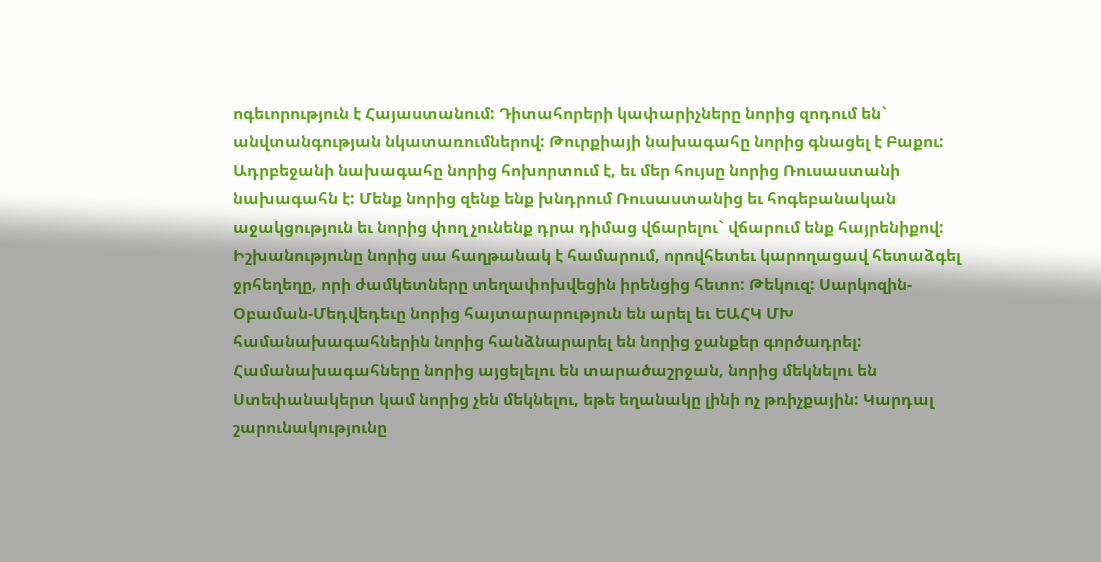ոգեւորություն է Հայաստանում: Դիտահորերի կափարիչները նորից զոդում են` անվտանգության նկատառումներով: Թուրքիայի նախագահը նորից գնացել է Բաքու: Ադրբեջանի նախագահը նորից հոխորտում է, եւ մեր հույսը նորից Ռուսաստանի նախագահն է: Մենք նորից զենք ենք խնդրում Ռուսաստանից եւ հոգեբանական աջակցություն եւ նորից փող չունենք դրա դիմաց վճարելու` վճարում ենք հայրենիքով: Իշխանությունը նորից սա հաղթանակ է համարում, որովհետեւ կարողացավ հետաձգել ջրհեղեղը, որի ժամկետները տեղափոխվեցին իրենցից հետո: Թեկուզ: Սարկոզին-Օբաման-Մեդվեդեւը նորից հայտարարություն են արել եւ ԵԱՀԿ ՄԽ համանախագահներին նորից հանձնարարել են նորից ջանքեր գործադրել: Համանախագահները նորից այցելելու են տարածաշրջան, նորից մեկնելու են Ստեփանակերտ կամ նորից չեն մեկնելու, եթե եղանակը լինի ոչ թռիչքային: Կարդալ շարունակությունը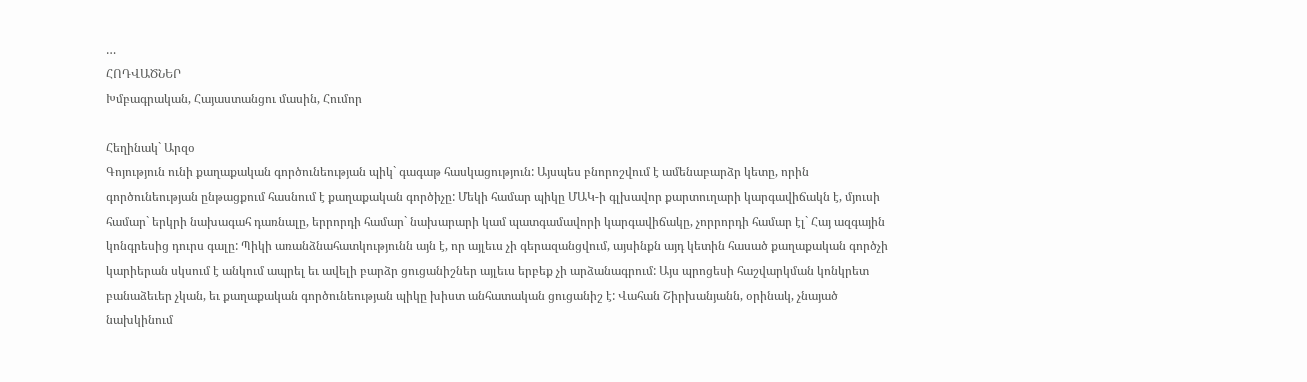…
ՀՈԴՎԱԾՆԵՐ
Խմբագրական, Հայաստանցու մասին, Հումոր

Հեղինակ` Արզօ
Գոյություն ունի քաղաքական գործունեության պիկ` գագաթ հասկացություն: Այսպես բնորոշվում է ամենաբարձր կետը, որին գործունեության ընթացքում հասնում է քաղաքական գործիչը: Մեկի համար պիկը ՄԱԿ-ի գլխավոր քարտուղարի կարգավիճակն է, մյուսի համար` երկրի նախագահ դառնալը, երրորդի համար` նախարարի կամ պատգամավորի կարգավիճակը, չորրորդի համար էլ` Հայ ազգային կոնգրեսից դուրս գալը: Պիկի առանձնահատկությունն այն է, որ այլեւս չի գերազանցվում, այսինքն այդ կետին հասած քաղաքական գործչի կարիերան սկսում է անկում ապրել եւ ավելի բարձր ցուցանիշներ այլեւս երբեք չի արձանագրում: Այս պրոցեսի հաշվարկման կոնկրետ բանաձեւեր չկան, եւ քաղաքական գործունեության պիկը խիստ անհատական ցուցանիշ է: Վահան Շիրխանյանն, օրինակ, չնայած նախկինում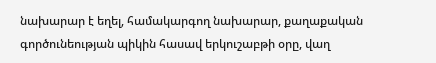նախարար է եղել, համակարգող նախարար, քաղաքական գործունեության պիկին հասավ երկուշաբթի օրը, վաղ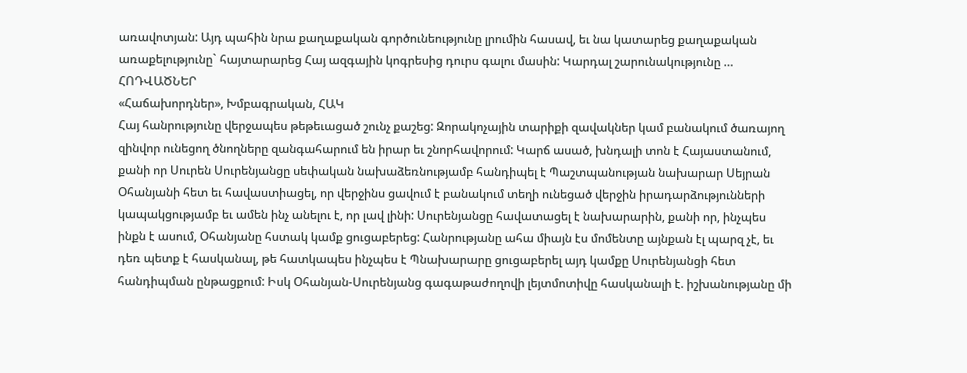առավոտյան: Այդ պահին նրա քաղաքական գործունեությունը լրումին հասավ, եւ նա կատարեց քաղաքական առաքելությունը` հայտարարեց Հայ ազգային կոգրեսից դուրս գալու մասին: Կարդալ շարունակությունը …
ՀՈԴՎԱԾՆԵՐ
«Հաճախորդներ», Խմբագրական, ՀԱԿ
Հայ հանրությունը վերջապես թեթեւացած շունչ քաշեց: Զորակոչային տարիքի զավակներ կամ բանակում ծառայող զինվոր ունեցող ծնողները զանգահարում են իրար եւ շնորհավորում: Կարճ ասած, խնդալի տոն է Հայաստանում, քանի որ Սուրեն Սուրենյանցը սեփական նախաձեռնությամբ հանդիպել է Պաշտպանության նախարար Սեյրան Օհանյանի հետ եւ հավաստիացել, որ վերջինս ցավում է բանակում տեղի ունեցած վերջին իրադարձությունների կապակցությամբ եւ ամեն ինչ անելու է, որ լավ լինի: Սուրենյանցը հավատացել է նախարարին, քանի որ, ինչպես ինքն է ասում, Օհանյանը հստակ կամք ցուցաբերեց: Հանրությանը ահա միայն էս մոմենտը այնքան էլ պարզ չէ, եւ դեռ պետք է հասկանալ, թե հատկապես ինչպես է Պնախարարը ցուցաբերել այդ կամքը Սուրենյանցի հետ հանդիպման ընթացքում: Իսկ Օհանյան-Սուրենյանց գագաթաժողովի լեյտմոտիվը հասկանալի է. իշխանությանը մի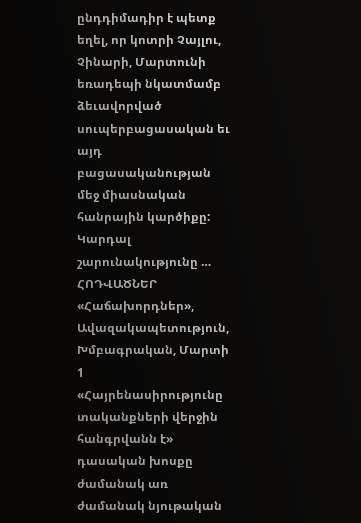ընդդիմադիր է պետք եղել, որ կոտրի Չայլու, Չինարի, Մարտունի եռադեպի նկատմամբ ձեւավորված սուպերբացասական եւ այդ բացասականության մեջ միասնական հանրային կարծիքը: Կարդալ շարունակությունը …
ՀՈԴՎԱԾՆԵՐ
«Հաճախորդներ», Ավազակապետություն, Խմբագրական, Մարտի 1
«Հայրենասիրությունը տականքների վերջին հանգրվանն է» դասական խոսքը ժամանակ առ ժամանակ նյութական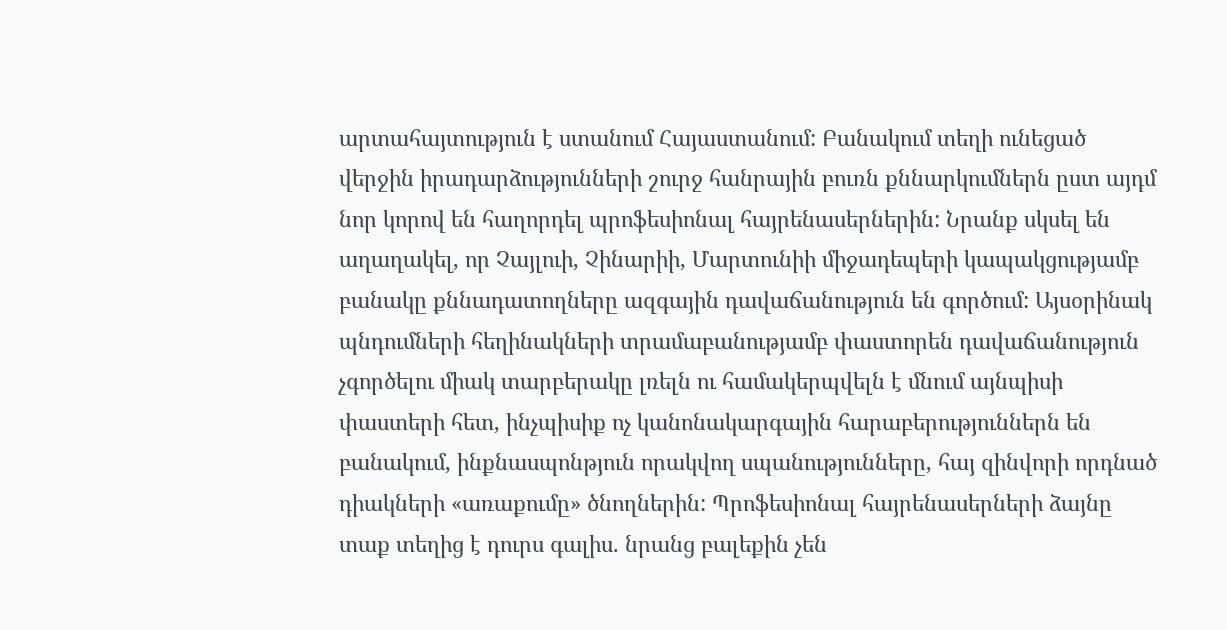արտահայտություն է ստանում Հայաստանում: Բանակում տեղի ունեցած վերջին իրադարձությունների շուրջ հանրային բուռն քննարկումներն ըստ այդմ նոր կորով են հաղորդել պրոֆեսիոնալ հայրենասերներին: Նրանք սկսել են աղաղակել, որ Չայլուի, Չինարիի, Մարտունիի միջադեպերի կապակցությամբ բանակը քննադատողները ազգային դավաճանություն են գործում: Այսօրինակ պնդումների հեղինակների տրամաբանությամբ փաստորեն դավաճանություն չգործելու միակ տարբերակը լռելն ու համակերպվելն է մնում այնպիսի փաստերի հետ, ինչպիսիք ոչ կանոնակարգային հարաբերություններն են բանակում, ինքնասպոնթյուն որակվող սպանությունները, հայ զինվորի որդնած դիակների «առաքումը» ծնողներին: Պրոֆեսիոնալ հայրենասերների ձայնը տաք տեղից է դուրս գալիս. նրանց բալեքին չեն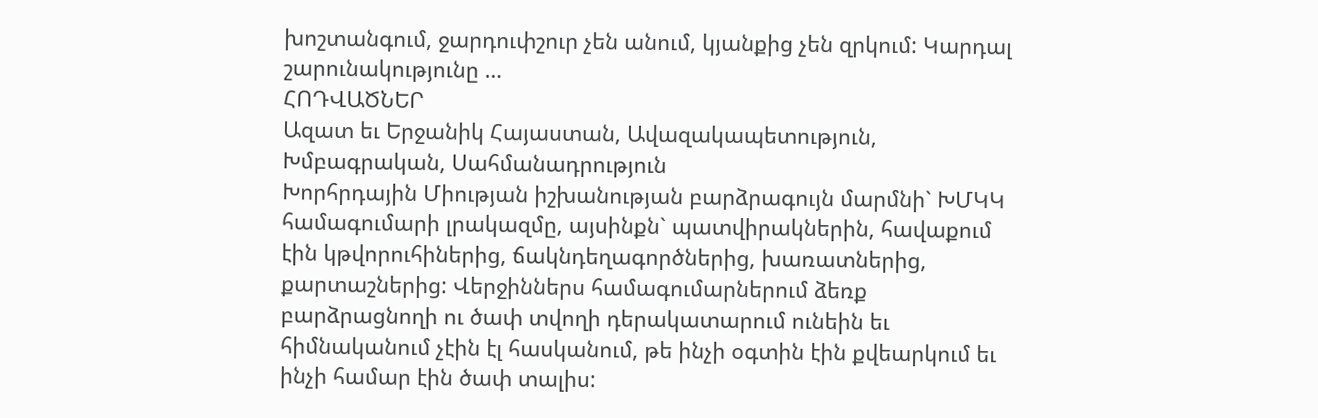խոշտանգում, ջարդուփշուր չեն անում, կյանքից չեն զրկում: Կարդալ շարունակությունը …
ՀՈԴՎԱԾՆԵՐ
Ազատ եւ Երջանիկ Հայաստան, Ավազակապետություն, Խմբագրական, Սահմանադրություն
Խորհրդային Միության իշխանության բարձրագույն մարմնի` ԽՄԿԿ համագումարի լրակազմը, այսինքն` պատվիրակներին, հավաքում էին կթվորուհիներից, ճակնդեղագործներից, խառատներից, քարտաշներից: Վերջիններս համագումարներում ձեռք բարձրացնողի ու ծափ տվողի դերակատարում ունեին եւ հիմնականում չէին էլ հասկանում, թե ինչի օգտին էին քվեարկում եւ ինչի համար էին ծափ տալիս: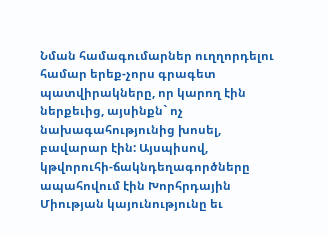Նման համագումարներ ուղղորդելու համար երեք-չորս գրագետ պատվիրակները, որ կարող էին ներքեւից, այսինքն` ոչ նախագահությունից խոսել, բավարար էին: Այսպիսով, կթվորուհի-ճակնդեղագործները ապահովում էին Խորհրդային Միության կայունությունը եւ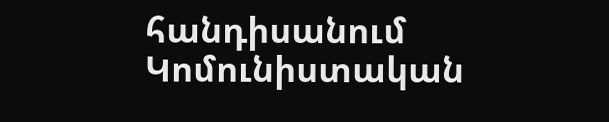հանդիսանում Կոմունիստական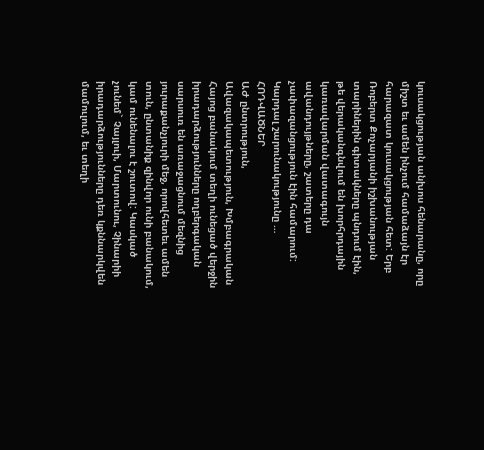կուսակցության անխոս հենարանը, որը միշտ եւ ամեն ինչում համաձայն էր հարազատ կուսակցության հետ: Երբ Ռոբերտ Քոչարյանի իշխանության տարիներին գիտակները պնդում էին, թե վերականգնվում են խորհրդային կառավարման վատագույն ավանդույթները, շատերը դա չափազանցություն էին համարում: Կարդալ շարունակությունը …
ՀՈԴՎԱԾՆԵՐ
ԱԺ ընտրություն, Ավազակապետություն, Խմբագրական
Հայոց բանակում տեղի ունեցած վերջին իրադարձությունները ողբերգական սարսուռ են առաջացնում մեզնից յուրաքանչյուրի մեջ, որովհետեւ ամեն տուն, ընտանիք զինվոր ունի բանակում, կամ ունենալու է շուտով: Կասկած չունեմ` Չայլուի, Մարտունու, Չինարիի իրադարձությունները դեռ կքննարկվեն մամուլում, եւ տեղի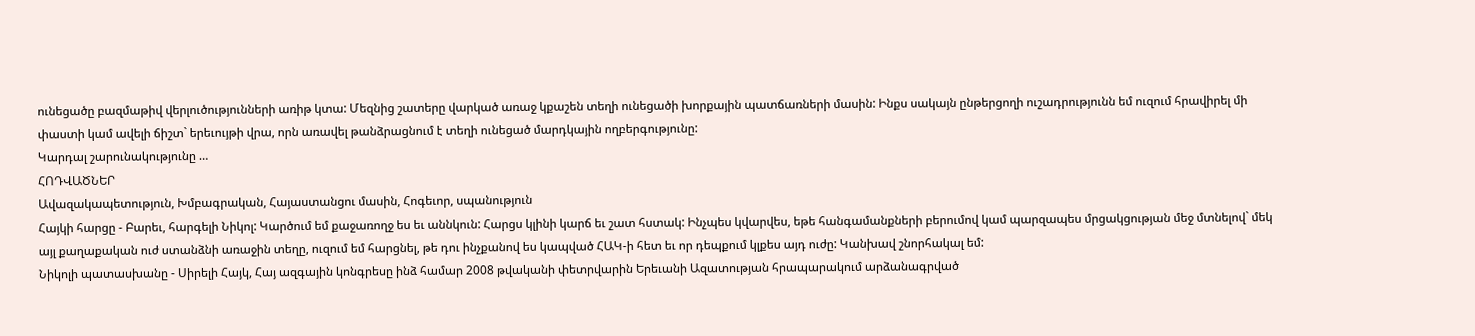ունեցածը բազմաթիվ վերլուծությունների առիթ կտա: Մեզնից շատերը վարկած առաջ կքաշեն տեղի ունեցածի խորքային պատճառների մասին: Ինքս սակայն ընթերցողի ուշադրությունն եմ ուզում հրավիրել մի փաստի կամ ավելի ճիշտ` երեւույթի վրա, որն առավել թանձրացնում է տեղի ունեցած մարդկային ողբերգությունը:
Կարդալ շարունակությունը …
ՀՈԴՎԱԾՆԵՐ
Ավազակապետություն, Խմբագրական, Հայաստանցու մասին, Հոգեւոր, սպանություն
Հայկի հարցը - Բարեւ, հարգելի Նիկոլ: Կարծում եմ քաջառողջ ես եւ աննկուն: Հարցս կլինի կարճ եւ շատ հստակ: Ինչպես կվարվես, եթե հանգամանքների բերումով կամ պարզապես մրցակցության մեջ մտնելով` մեկ այլ քաղաքական ուժ ստանձնի առաջին տեղը, ուզում եմ հարցնել, թե դու ինչքանով ես կապված ՀԱԿ-ի հետ եւ որ դեպքում կլքես այդ ուժը: Կանխավ շնորհակալ եմ:
Նիկոլի պատասխանը - Սիրելի Հայկ, Հայ ազգային կոնգրեսը ինձ համար 2008 թվականի փետրվարին Երեւանի Ազատության հրապարակում արձանագրված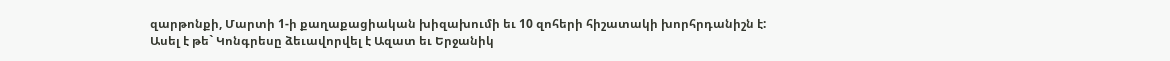զարթոնքի, Մարտի 1-ի քաղաքացիական խիզախումի եւ 10 զոհերի հիշատակի խորհրդանիշն է: Ասել է թե` Կոնգրեսը ձեւավորվել է Ազատ եւ Երջանիկ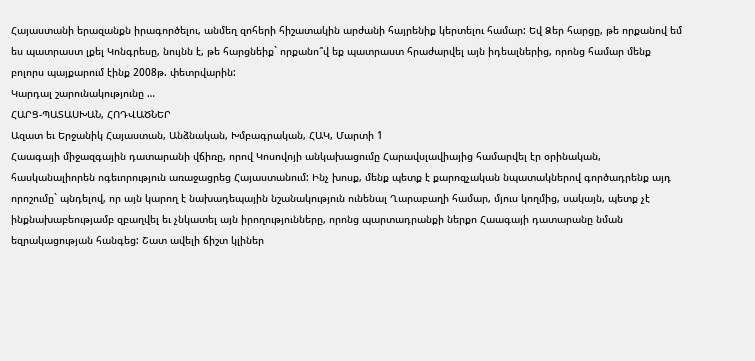Հայաստանի երազանքն իրագործելու, անմեղ զոհերի հիշատակին արժանի հայրենիք կերտելու համար: Եվ Ձեր հարցը, թե որքանով եմ ես պատրաստ լքել Կոնգրեսը, նույնն է, թե հարցնեիք` որքանո՞վ եք պատրաստ հրաժարվել այն իդեալներից, որոնց համար մենք բոլորս պայքարում էինք 2008թ. փետրվարին:
Կարդալ շարունակությունը …
ՀԱՐՑ-ՊԱՏԱՍԽԱՆ, ՀՈԴՎԱԾՆԵՐ
Ազատ եւ Երջանիկ Հայաստան, Անձնական, Խմբագրական, ՀԱԿ, Մարտի 1
Հաագայի միջազգային դատարանի վճիռը, որով Կոսովոյի անկախացումը Հարավսլավիայից համարվել էր օրինական, հասկանալիորեն ոգեւորություն առաջացրեց Հայաստանում: Ինչ խոսք, մենք պետք է քարոզչական նպատակներով գործադրենք այդ որոշումը` պնդելով, որ այն կարող է նախադեպային նշանակություն ունենալ Ղարաբաղի համար, մյուս կողմից, սակայն, պետք չէ ինքնախաբեությամբ զբաղվել եւ չնկատել այն իրողությունները, որոնց պարտադրանքի ներքո Հաագայի դատարանը նման եզրակացության հանգեց: Շատ ավելի ճիշտ կլիներ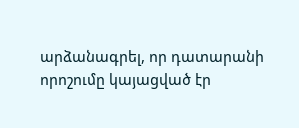արձանագրել, որ դատարանի որոշումը կայացված էր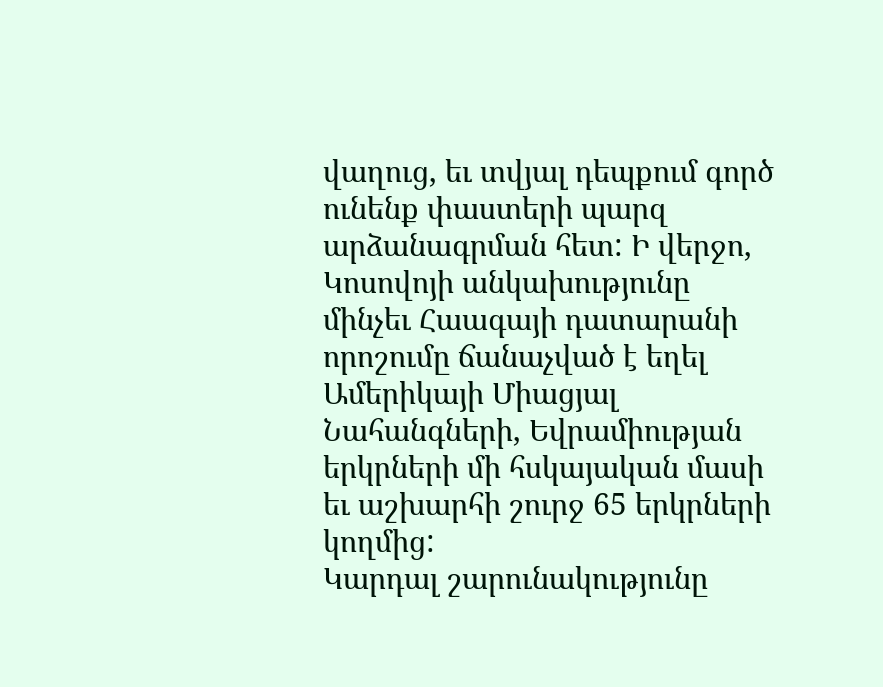վաղուց, եւ տվյալ դեպքում գործ ունենք փաստերի պարզ արձանագրման հետ: Ի վերջո, Կոսովոյի անկախությունը մինչեւ Հաագայի դատարանի որոշումը ճանաչված է եղել Ամերիկայի Միացյալ Նահանգների, Եվրամիության երկրների մի հսկայական մասի եւ աշխարհի շուրջ 65 երկրների կողմից:
Կարդալ շարունակությունը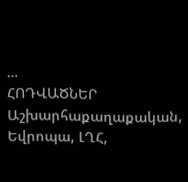…
ՀՈԴՎԱԾՆԵՐ
Աշխարհաքաղաքական, Եվրոպա, ԼՂՀ,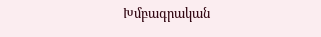Խմբագրական